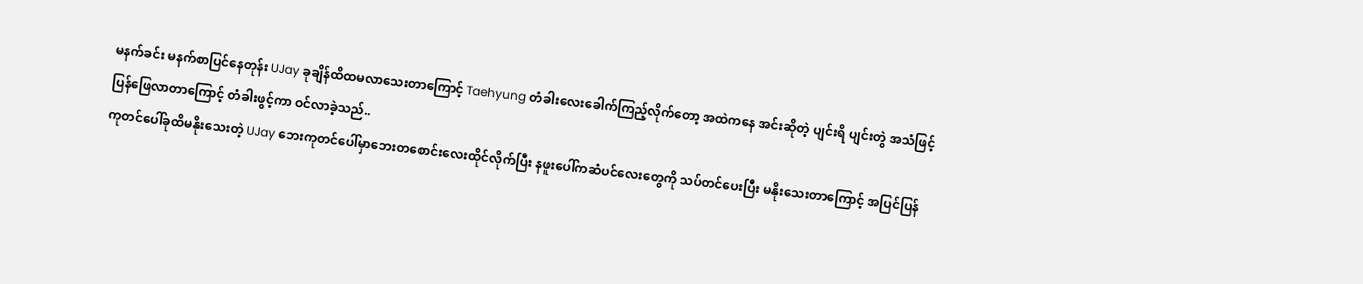မနက်ခင်း မနက်စာပြင်နေတုန်း UJay ခုချိန်ထိထမလာသေးတာကြောင့် Taehyung တံခါးလေးခေါက်ကြည့်လိုက်တော့ အထဲကနေ အင်းဆိုတဲ့ ပျင်းရိ ပျင်းတွဲ အသံဖြင့် ပြန်ဖြေလာတာကြောင့် တံခါးဖွင့်ကာ ဝင်လာခဲ့သည်..
ကုတင်ပေါ်ခုထိမနိုးသေးတဲ့ UJay ဘေးကုတင်ပေါ်မှာဘေးတစောင်းလေးထိုင်လိုက်ပြီး နဖူးပေါ်ကဆံပင်လေးတွေကို သပ်တင်ပေးပြီး မနိုးသေးတာကြောင့် အပြင်ပြန်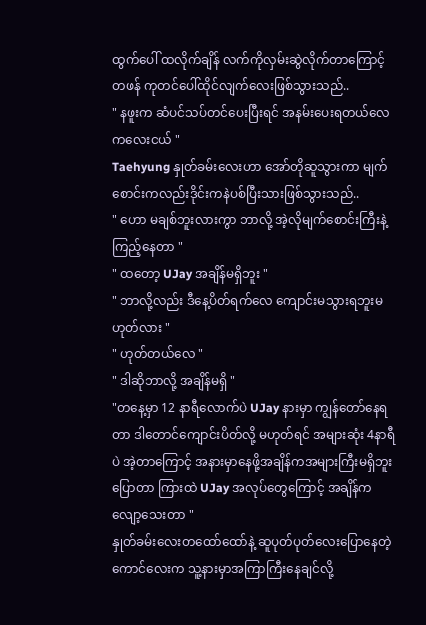ထွက်ပေါ် ထလိုက်ချိန် လက်ကိုလှမ်းဆွဲလိုက်တာကြောင့် တဖန် ကုတင်ပေါ်ထိုင်လျက်လေးဖြစ်သွားသည်..
" နဖူးက ဆံပင်သပ်တင်ပေးပြီးရင် အနမ်းပေးရတယ်လေ ကလေးငယ် "
Taehyung နှုတ်ခမ်းလေးဟာ အော်တိုဆူသွားကာ မျက်စောင်းကလည်းဒိုင်းကနဲပစ်ပြီးသားဖြစ်သွားသည်..
" ဟော မချစ်ဘူးလားကွာ ဘာလို့ အဲ့လိုမျက်စောင်းကြီးနဲ့ကြည့်နေတာ "
" ထတော့ UJay အချိန်မရှိဘူး "
" ဘာလို့လည်း ဒီနေ့ပိတ်ရက်လေ ကျောင်းမသွားရဘူးမဟုတ်လား "
" ဟုတ်တယ်လေ "
" ဒါဆိုဘာလို့ အချိန်မရှိ "
"တနေ့မှာ 12 နာရီလောက်ပဲ UJay နားမှာ ကျွန်တော်နေရတာ ဒါတောင်ကျောင်းပိတ်လို့ မဟုတ်ရင် အများဆုံး 4နာရီပဲ အဲ့တာကြောင့် အနားမှာနေဖို့အချိန်ကအများကြီးမရှိဘူးပြောတာ ကြားထဲ UJay အလုပ်တွေကြောင့် အချိန်ကလျော့သေးတာ "
နှုတ်ခမ်းလေးတထော်ထော်နဲ့ ဆူပုတ်ပုတ်လေးပြောနေတဲ့ ကောင်လေးက သူ့နားမှာအကြာကြီးနေချင်လို့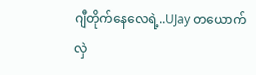ဂျီတိုက်နေလေရဲ့..UJay တယောက် လှဲ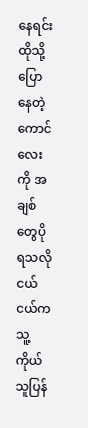နေရင်းထိုသို့ပြောနေတဲ့ကောင်လေးကို အချစ်တွေပိုရသလို ငယ်ငယ်က သူ့ကိုယ်သူပြန်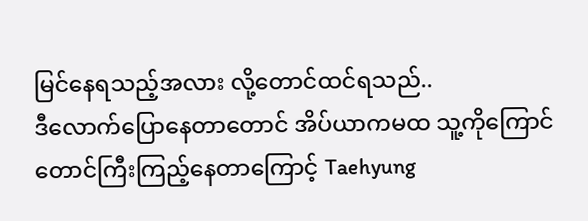မြင်နေရသည့်အလား လို့တောင်ထင်ရသည်..
ဒီလောက်ပြောနေတာတောင် အိပ်ယာကမထ သူ့ကိုကြောင်တောင်ကြီးကြည့်နေတာကြောင့် Taehyung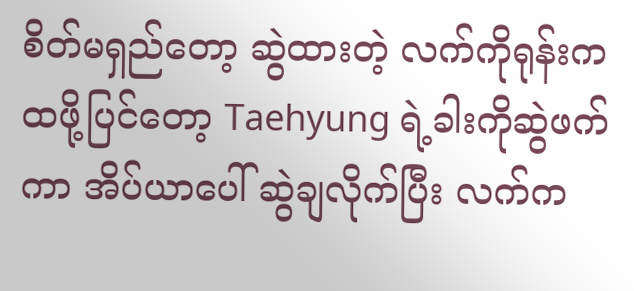စိတ်မရှည်တော့ ဆွဲထားတဲ့ လက်ကိုရုန်းက ထဖို့ပြင်တော့ Taehyung ရဲ့ခါးကိုဆွဲဖက်ကာ အိပ်ယာပေါ် ဆွဲချလိုက်ပြီး လက်က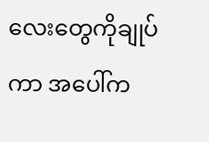လေးတွေကိုချုပ်ကာ အပေါ်က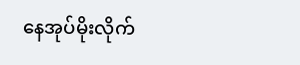နေအုပ်မိုးလိုက်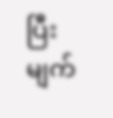ပြီး မျက်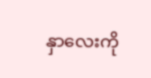နှာလေးကို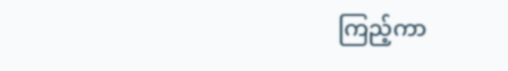ကြည့်ကာ